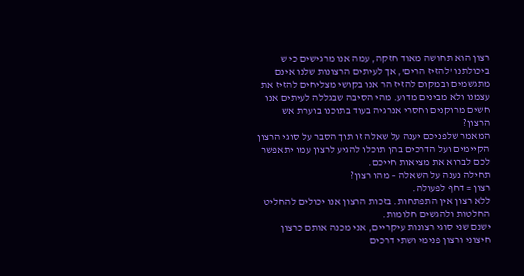רצון הוא תחושה מאוד חזקה, עמה אנו מרגישים כי ש ביכולתנו 'להזיז הרים', אך לעיתים הרצונות שלנו אינם מתגשמים ובמקום להזיז הר אנו בקושי מצליחים להזיז את עצמנו ולא מבינים מדוע. מהי הסיבה שבגללה לעיתים אנו חשים מרוקנים וחסרי אנרגיה בעוד בתוכנו בוערת אש הרצון?
המאמר שלפניכם יענה על שאלה זו תוך הסבר על סוגי הרצון הקיימים ועל הדרכים בהן תוכלו להגיע לרצון עמו יתאפשר לכם לברוא את מציאות חייכם.
תחילה נענה על השאלה – מהו רצון?
רצון = דחף לפעולה.
ללא רצון אין התפתחות. בזכות הרצון אנו יכולים להחליט החלטות ולהגשים חלומות.
ישנם שני סוגי רצונות עיקריים, אני מכנה אותם כרצון חיצוני ורצון פנימי ושתי דרכים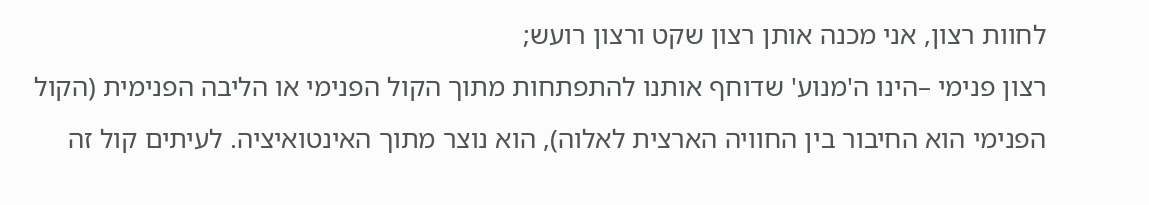לחוות רצון, אני מכנה אותן רצון שקט ורצון רועש;
רצון פנימי –הינו ה'מנוע' שדוחף אותנו להתפתחות מתוך הקול הפנימי או הליבה הפנימית (הקול הפנימי הוא החיבור בין החוויה הארצית לאלוה), הוא נוצר מתוך האינטואיציה. לעיתים קול זה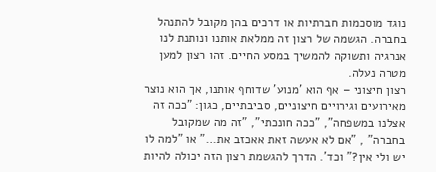נוגד מוסכמות חברתיות או דרכים בהן מקובל להתנהל בחברה. הגשמה של רצון זה ממלאת אותנו ונותנת לנו אנרגיה ותשוקה להמשיך במסע החיים. זהו רצון למען מטרה נעלה.
רצון חיצוני – אף הוא 'מנוע' שדוחף אותנו, אך הוא נוצר מאירועים וגירויים חיצוניים, סביבתיים, כגון: "ככה זה אצלנו במשפחה", "ככה חונכתי", "זה מה שמקובל בחברה" , "אם לא אעשה זאת אאכזב את…" או "למה לו יש ולי אין?" וכד'. הדרך להגשמת רצון הזה יכולה להיות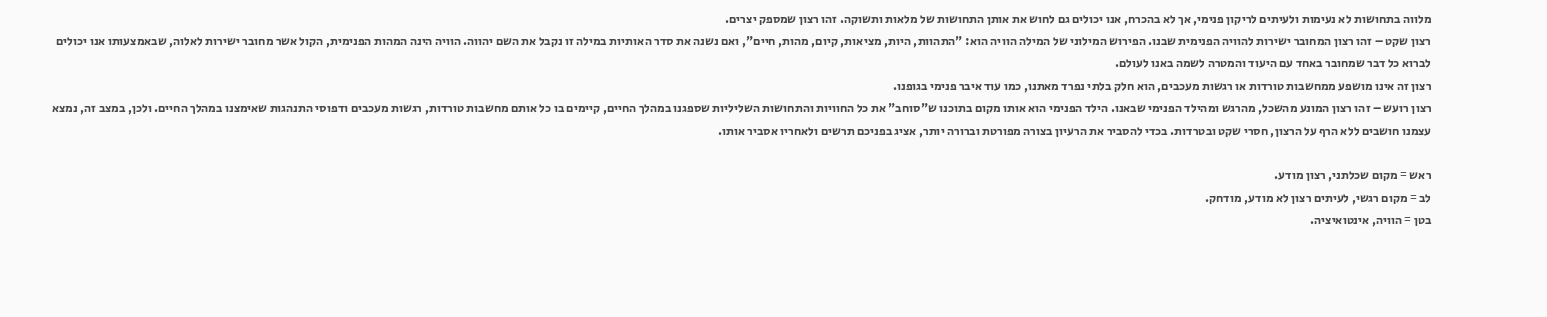מלווה בתחושות לא נעימות ולעיתים לריקון פנימי, אך לא בהכרח, אנו יכולים גם לחוש את אותן התחושות של מלאות ותשוקה. זהו רצון שמספק יצרים.
רצון שקט – זהו רצון המחובר ישירות להוויה הפנימית שבנו. הפירוש המילוני של המילה הוויה הוא: "התהוות, היות, מציאות, קיום, מהות, חיים", ואם נשנה את סדר האותיות במילה זו נקבל את השם יהווה. הוויה הינה המהות הפנימית, הקול אשר מחובר ישירות לאלוה, שבאמצעותו אנו יכולים לברוא כל דבר שמחובר באחד עם היעוד והמטרה לשמה באנו לעולם.
רצון זה אינו מושפע ממחשבות טורדות או רגשות מעכבים, הוא חלק בלתי נפרד מאתנו, כמו עוד איבר פנימי בגופנו.
רצון רועש – זהו רצון המונע מהשכל, מהרגש ומהילד הפנימי שבאנו. הילד הפנימי הוא אותו מקום בתוכנו ש"סוחב" את כל החוויות והתחושות השליליות שספגנו במהלך החיים, קיימים בו כל אותם מחשבות טורדות, רגשות מעכבים ודפוסי התנהגות שאימצנו במהלך החיים. ולכן, במצב זה, נמצא עצמנו חושבים ללא הרף על הרצון, חסרי שקט ובטרדות. בכדי להסביר את הרעיון בצורה מפורטת וברורה יותר, אציג בפניכם תרשים ולאחריו אסביר אותו.

ראש = מקום שכלתני, רצון מודע.
לב = מקום רגשי, לעיתים רצון לא מודע, מודחק.
בטן = הוויה, אינטואיציה.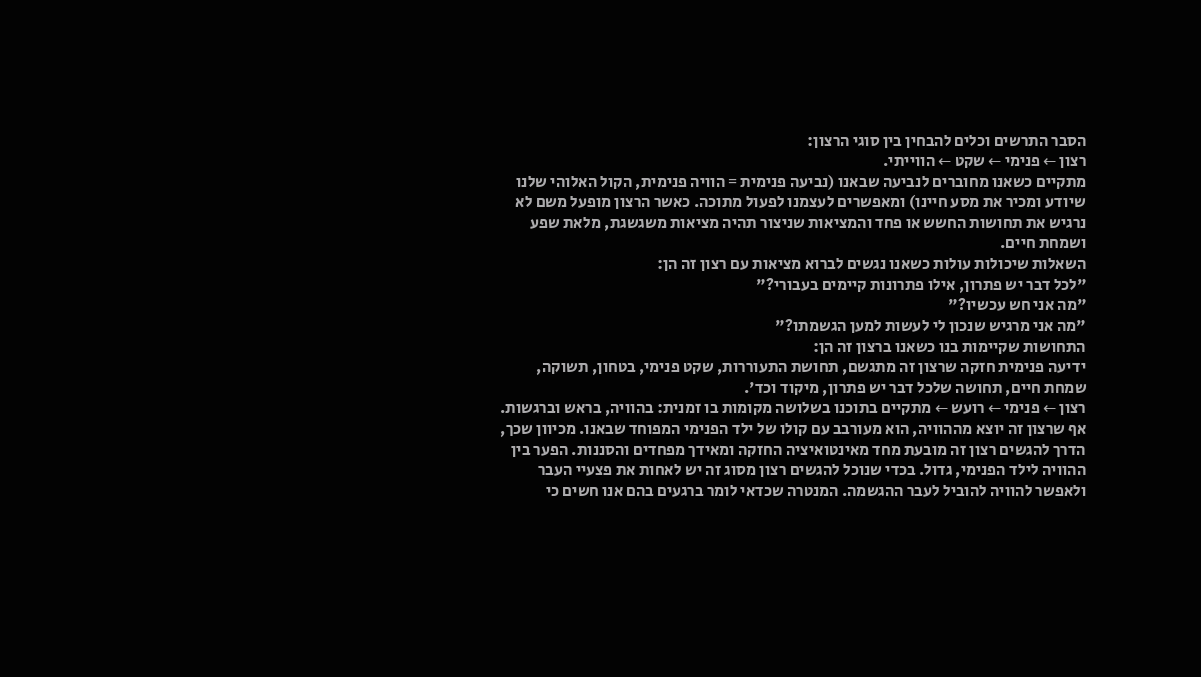הסבר התרשים וכלים להבחין בין סוגי הרצון:
רצון ← פנימי ← שקט ← הווייתי.
מתקיים כשאנו מחוברים לנביעה שבאנו (נביעה פנימית = הוויה פנימית, הקול האלוהי שלנו שיודע ומכיר את מסע חיינו) ומאפשרים לעצמנו לפעול מתוכה. כאשר הרצון מופעל משם לא נרגיש את תחושות החשש או פחד והמציאות שניצור תהיה מציאות משגשגת, מלאת שפע ושמחת חיים.
השאלות שיכולות עולות כשאנו נגשים לברוא מציאות עם רצון זה הן:
"לכל דבר יש פתרון, אילו פתרונות קיימים בעבורי?"
"מה אני חש עכשיו?"
"מה אני מרגיש שנכון לי לעשות למען הגשמתו?"
התחושות שקיימות בנו כשאנו ברצון זה הן:
ידיעה פנימית חזקה שרצון זה מתגשם, תחושת התעוררות, שקט פנימי, בטחון, תשוקה, שמחת חיים, תחושה שלכל דבר יש פתרון, מיקוד וכד'.
רצון ← פנימי ← רועש ← מתקיים בתוכנו בשלושה מקומות בו זמנית: בהוויה, בראש וברגשות. אף שרצון זה יוצא מההוויה, הוא מעורבב עם קולו של ילד הפנימי המפוחד שבאנו. מכיוון שכך, הדרך להגשים רצון זה מובעת מחד מאינטואיציה החזקה ומאידך מפחדים והסננות. הפער בין ההוויה לילד הפנימי, גדול. בכדי שנוכל להגשים רצון מסוג זה יש לאחות את פצעיי העבר ולאפשר להוויה להוביל לעבר ההגשמה. המנטרה שכדאי לומר ברגעים בהם אנו חשים כי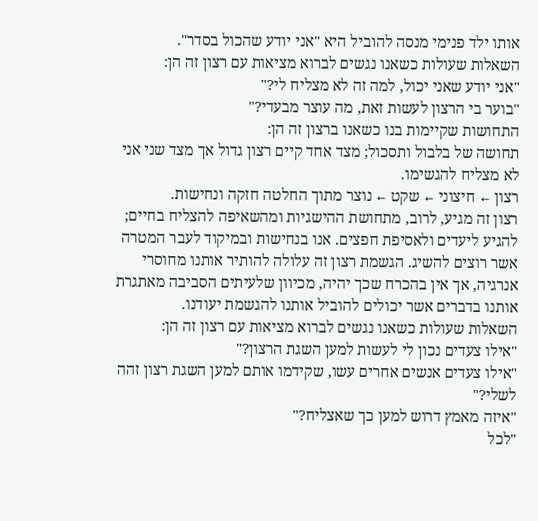אותו ילד פנימי מנסה להוביל היא "אני יודע שהכול בסדר".
השאלות שעולות כשאנו נגשים לברוא מציאות עם רצון זה הן:
"אני יודע שאני יכול, למה זה לא מצליח לי?"
"בוער בי הרצון לעשות זאת, מה עוצר מבעדי?"
התחושות שקיימות בנו כשאנו ברצון זה הן:
תחושה של בלבול ותסכול; מצד אחד קיים רצון גדול אך מצד שני אני לא מצליח להגשימו.
רצון ← חיצוני ← שקט ← נוצר מתוך החלטה חזקה ונחישות.
רצון זה מגיע, לרוב, מתחושת ההישגיות ומהשאיפה להצליח בחיים; להגיע ליעדים ולאסיפת חפצים. אנו בנחישות ובמיקוד לעבר המטרה אשר רוצים להשיג. הגשמת רצון זה עלולה להותיר אותנו מחוסרי אנרגיה, אך אין בהכרח שכך יהיה, מכיוון שלעיתים הסביבה מאתגרת אותנו בדברים אשר יכולים להוביל אותנו להגשמת יעודנו.
השאלות שעולות כשאנו נגשים לברוא מציאות עם רצון זה הן:
"אילו צעדים נכון לי לעשות למען השגת הרצון?"
"אילו צעדים אנשים אחרים עשו, שקידמו אותם למען השגת רצון זהה לשלי?"
"איזה מאמץ דרוש למען כך שאצליח?"
"לכל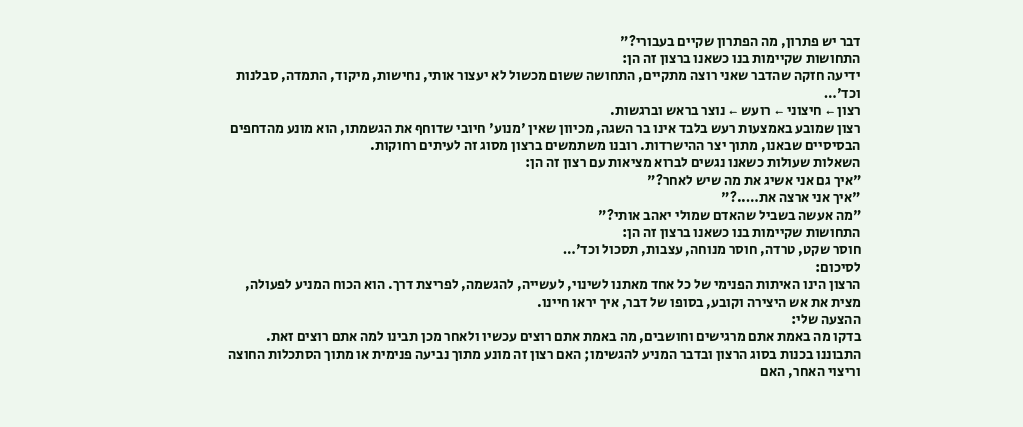דבר יש פתרון, מה הפתרון שקיים בעבורי?"
התחושות שקיימות בנו כשאנו ברצון זה הן:
ידיעה חזקה שהדבר שאני רוצה מתקיים, התחושה ששום מכשול לא יעצור אותי, נחישות, מיקוד, התמדה, סבלנות וכד'…
רצון ← חיצוני ← רועש ← נוצר בראש וברגשות.
רצון שמובע באמצעות רעש בלבד אינו בר השגה, מכיוון שאין 'מנוע' חיובי שדוחף את הגשמתו, הוא מונע מהדחפים הבסיסיים שבאנו, מתוך יצר ההישרדות. רובנו משתמשים ברצון מסוג זה לעיתים רחוקות.
השאלות שעולות כשאנו נגשים לברוא מציאות עם רצון זה הן:
"איך גם אני אשיג את מה שיש לאחר?"
"איך אני ארצה את…..?"
"מה אעשה בשביל שהאדם שמולי יאהב אותי?"
התחושות שקיימות בנו כשאנו ברצון זה הן:
חוסר שקט, טרדה, חוסר מנוחה, עצבות, תסכול וכד'…
לסיכום:
הרצון הינו האיתות הפנימי של כל אחד מאתנו לשינוי, לעשייה, להגשמה, לפריצת דרך. הוא הכוח המניע לפעולה, מצית את אש היצירה וקובע, בסופו של דבר, איך יראו חיינו.
ההצעה שלי:
בדקו מה באמת אתם מרגישים וחושבים, מה באמת אתם רוצים עכשיו ולאחר מכן תבינו למה אתם רוצים זאת.
התבוננו בכנות בסוג הרצון ובדבר המניע להגשימו; האם רצון זה מונע מתוך נביעה פנימית או מתוך הסתכלות החוצה וריצוי האחר, האם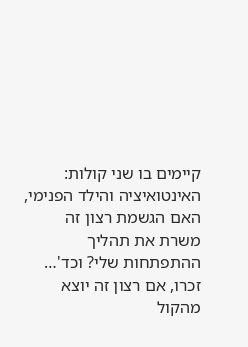קיימים בו שני קולות: האינטואיציה והילד הפנימי, האם הגשמת רצון זה משרת את תהליך ההתפתחות שלי? וכד'…
זכרו, אם רצון זה יוצא מהקול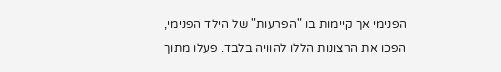הפנימי אך קיימות בו "הפרעות" של הילד הפנימי, הפכו את הרצונות הללו להוויה בלבד. פעלו מתוך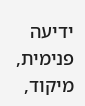ידיעה פנימית, מיקוד,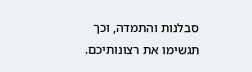סבלנות והתמדה, וכך תגשימו את רצונותיכם.